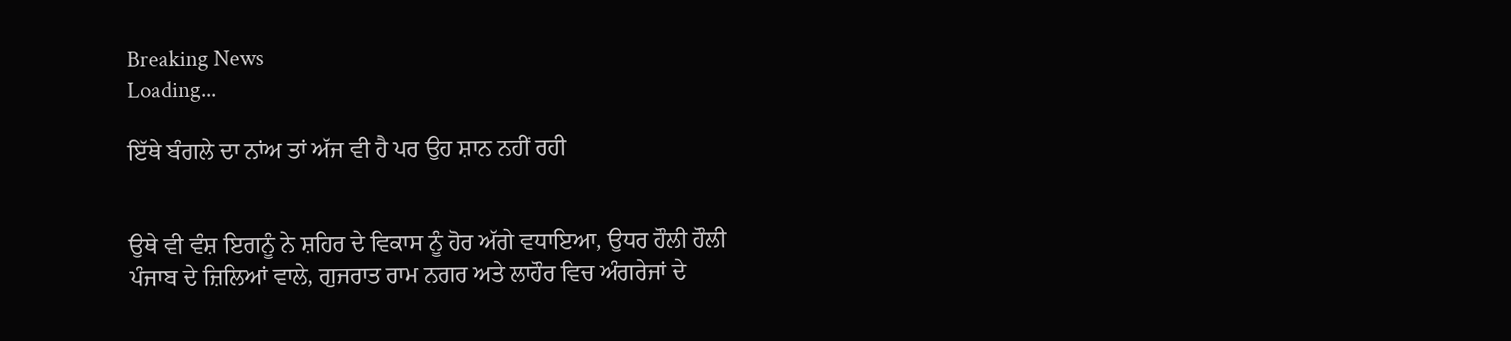Breaking News
Loading...

ਇੱਥੇ ਬੰਗਲੇ ਦਾ ਨਾਂਅ ਤਾਂ ਅੱਜ ਵੀ ਹੈ ਪਰ ਉਹ ਸ਼ਾਨ ਨਹੀਂ ਰਹੀ


ਉਥੇ ਵੀ ਵੰਸ਼ ਇਗਨੂੰ ਨੇ ਸ਼ਹਿਰ ਦੇ ਵਿਕਾਸ ਨੂੰ ਹੋਰ ਅੱਗੇ ਵਧਾਇਆ, ਉਧਰ ਹੌਲੀ ਹੌਲੀ ਪੰਜਾਬ ਦੇ ਜ਼ਿਲਿਆਂ ਵਾਲੇ, ਗੁਜਰਾਤ ਰਾਮ ਨਗਰ ਅਤੇ ਲਾਹੌਰ ਵਿਚ ਅੰਗਰੇਜਾਂ ਦੇ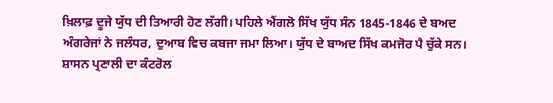ਖ਼ਿਲਾਫ਼ ਦੂਜੇ ਯੁੱਧ ਦੀ ਤਿਆਰੀ ਹੋਣ ਲੱਗੀ। ਪਹਿਲੇ ਐਂਗਲੋ ਸਿੱਖ ਯੁੱਧ ਸੰਨ 1845-1846 ਦੇ ਬਅਦ ਅੰਗਰੇਜਾਂ ਨੇ ਜਲੰਧਰ, ਦੁਆਬ ਵਿਚ ਕਬਜਾ ਜਮਾ ਲਿਆ। ਯੁੱਧ ਦੇ ਬਾਅਦ ਸਿੱਖ ਕਮਜੋਰ ਪੈ ਚੁੱਕੇ ਸਨ। ਸ਼ਾਸਨ ਪ੍ਰਣਾਲੀ ਦਾ ਕੰਟਰੋਲ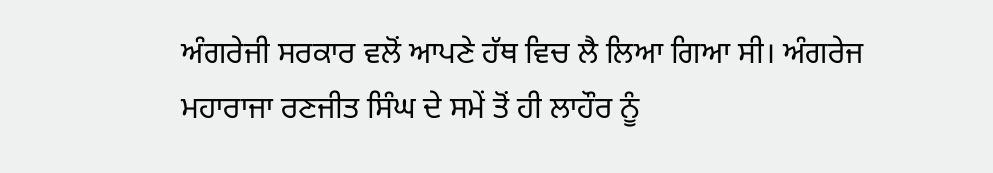ਅੰਗਰੇਜੀ ਸਰਕਾਰ ਵਲੋਂ ਆਪਣੇ ਹੱਥ ਵਿਚ ਲੈ ਲਿਆ ਗਿਆ ਸੀ। ਅੰਗਰੇਜ ਮਹਾਰਾਜਾ ਰਣਜੀਤ ਸਿੰਘ ਦੇ ਸਮੇਂ ਤੋਂ ਹੀ ਲਾਹੌਰ ਨੂੰ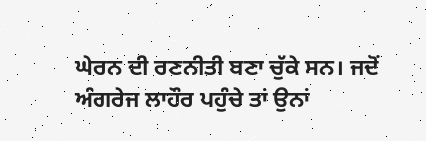ਘੇਰਨ ਦੀ ਰਣਨੀਤੀ ਬਣਾ ਚੁੱਕੇ ਸਨ। ਜਦੋਂ ਅੰਗਰੇਜ ਲਾਹੌਰ ਪਹੁੰਚੇ ਤਾਂ ਉਨਾਂ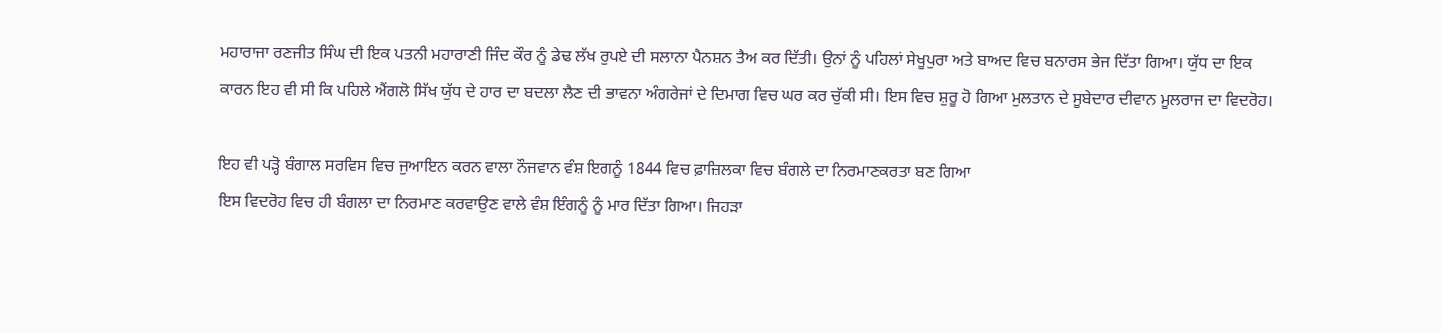ਮਹਾਰਾਜਾ ਰਣਜੀਤ ਸਿੰਘ ਦੀ ਇਕ ਪਤਨੀ ਮਹਾਰਾਣੀ ਜਿੰਦ ਕੌਰ ਨੂੰ ਡੇਢ ਲੱਖ ਰੁਪਏ ਦੀ ਸਲਾਨਾ ਪੈਨਸ਼ਨ ਤੈਅ ਕਰ ਦਿੱਤੀ। ਉਨਾਂ ਨੂੰ ਪਹਿਲਾਂ ਸੇਖੂਪੁਰਾ ਅਤੇ ਬਾਅਦ ਵਿਚ ਬਨਾਰਸ ਭੇਜ ਦਿੱਤਾ ਗਿਆ। ਯੁੱਧ ਦਾ ਇਕ ਕਾਰਨ ਇਹ ਵੀ ਸੀ ਕਿ ਪਹਿਲੇ ਐਂਗਲੋ ਸਿੱਖ ਯੁੱਧ ਦੇ ਹਾਰ ਦਾ ਬਦਲਾ ਲੈਣ ਦੀ ਭਾਵਨਾ ਅੰਗਰੇਜਾਂ ਦੇ ਦਿਮਾਗ ਵਿਚ ਘਰ ਕਰ ਚੁੱਕੀ ਸੀ। ਇਸ ਵਿਚ ਸ਼ੁਰੂ ਹੋ ਗਿਆ ਮੁਲਤਾਨ ਦੇ ਸੂਬੇਦਾਰ ਦੀਵਾਨ ਮੂਲਰਾਜ ਦਾ ਵਿਦਰੋਹ।

ਇਹ ਵੀ ਪੜ੍ਹੋ ਬੰਗਾਲ ਸਰਵਿਸ ਵਿਚ ਜੁਆਇਨ ਕਰਨ ਵਾਲਾ ਨੌਜਵਾਨ ਵੰਸ਼ ਇਗਨੂੰ 1844 ਵਿਚ ਫ਼ਾਜ਼ਿਲਕਾ ਵਿਚ ਬੰਗਲੇ ਦਾ ਨਿਰਮਾਣਕਰਤਾ ਬਣ ਗਿਆ
ਇਸ ਵਿਦਰੋਹ ਵਿਚ ਹੀ ਬੰਗਲਾ ਦਾ ਨਿਰਮਾਣ ਕਰਵਾਉਣ ਵਾਲੇ ਵੰਸ਼ ਇੰਗਨੂੰ ਨੂੰ ਮਾਰ ਦਿੱਤਾ ਗਿਆ। ਜਿਹੜਾ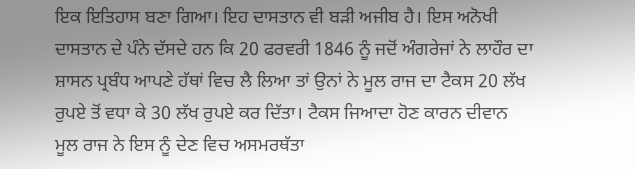ਇਕ ਇਤਿਹਾਸ ਬਣਾ ਗਿਆ। ਇਹ ਦਾਸਤਾਨ ਵੀ ਬੜੀ ਅਜੀਬ ਹੈ। ਇਸ ਅਨੋਖੀ ਦਾਸਤਾਨ ਦੇ ਪੰਨੇ ਦੱਸਦੇ ਹਨ ਕਿ 20 ਫਰਵਰੀ 1846 ਨੂੰ ਜਦੋਂ ਅੰਗਰੇਜਾਂ ਨੇ ਲਾਹੌਰ ਦਾ ਸ਼ਾਸਨ ਪ੍ਰਬੰਧ ਆਪਣੇ ਹੱਥਾਂ ਵਿਚ ਲੈ ਲਿਆ ਤਾਂ ਉਨਾਂ ਨੇ ਮੂਲ ਰਾਜ ਦਾ ਟੈਕਸ 20 ਲੱਖ ਰੁਪਏ ਤੋਂ ਵਧਾ ਕੇ 30 ਲੱਖ ਰੁਪਏ ਕਰ ਦਿੱਤਾ। ਟੈਕਸ ਜਿਆਦਾ ਹੋਣ ਕਾਰਨ ਦੀਵਾਨ ਮੂਲ ਰਾਜ ਨੇ ਇਸ ਨੂੰ ਦੇਣ ਵਿਚ ਅਸਮਰਥੱਤਾ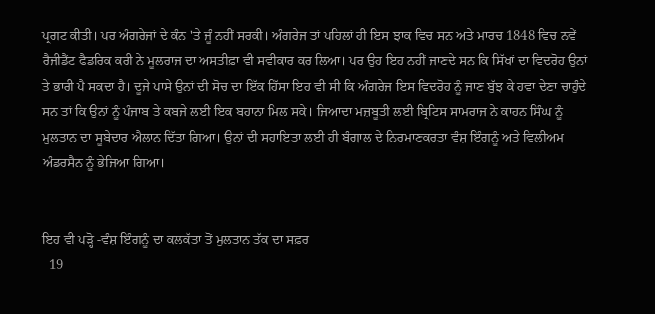ਪ੍ਰਗਟ ਕੀਤੀ। ਪਰ ਅੰਗਰੇਜਾਂ ਦੇ ਕੰਨ 'ਤੇ ਜੂੰ ਨਹੀਂ ਸਰਕੀ। ਅੰਗਰੇਜ ਤਾਂ ਪਹਿਲਾਂ ਹੀ ਇਸ ਝਾਕ ਵਿਚ ਸਨ ਅਤੇ ਮਾਰਚ 1848 ਵਿਚ ਨਵੇਂ ਰੈਜੀਡੈਂਟ ਫੈਡਰਿਕ ਕਰੀ ਨੇ ਮੂਲਰਾਜ ਦਾ ਅਸਤੀਫ਼ਾ ਵੀ ਸਵੀਕਾਰ ਕਰ ਲਿਆ। ਪਰ ਉਹ ਇਹ ਨਹੀਂ ਜਾਣਦੇ ਸਨ ਕਿ ਸਿੱਖਾਂ ਦਾ ਵਿਦਰੋਹ ਉਨਾਂ ਤੇ ਭਾਰੀ ਪੈ ਸਕਦਾ ਹੈ। ਦੂਜੇ ਪਾਸੇ ਉਨਾਂ ਦੀ ਸੋਚ ਦਾ ਇੱਕ ਹਿੱਸਾ ਇਹ ਵੀ ਸੀ ਕਿ ਅੰਗਰੇਜ ਇਸ ਵਿਦਰੋਹ ਨੂੰ ਜਾਣ ਬੁੱਝ ਕੇ ਹਵਾ ਦੇਣਾ ਚਾਹੁੰਦੇ ਸਨ ਤਾਂ ਕਿ ਉਨਾਂ ਨੂੰ ਪੰਜਾਬ ਤੇ ਕਬਜੇ ਲਈ ਇਕ ਬਹਾਨਾ ਮਿਲ ਸਕੇ। ਜਿਆਦਾ ਮਜ਼ਬੂਤੀ ਲਈ ਬ੍ਰਿਟਿਸ ਸਾਮਰਾਜ ਨੇ ਕਾਹਨ ਸਿੰਘ ਨੂੰ ਮੁਲਤਾਨ ਦਾ ਸੂਬੇਦਾਰ ਐਲਾਨ ਦਿੱਤਾ ਗਿਆ। ਉਨਾਂ ਦੀ ਸਹਾਇਤਾ ਲਈ ਹੀ ਬੰਗਾਲ ਦੇ ਨਿਰਮਾਣਕਰਤਾ ਵੰਸ਼ ਇੰਗਨੂੰ ਅਤੇ ਵਿਲੀਅਮ ਅੰਡਰਸੈਨ ਨੂੰ ਭੇਜਿਆ ਗਿਆ।


ਇਹ ਵੀ ਪੜ੍ਹੋ -ਵੰਸ਼ ਇੰਗਨੂੰ ਦਾ ਕਲਕੱਤਾ ਤੋਂ ਮੁਲਤਾਨ ਤੱਕ ਦਾ ਸਫ਼ਰ
  19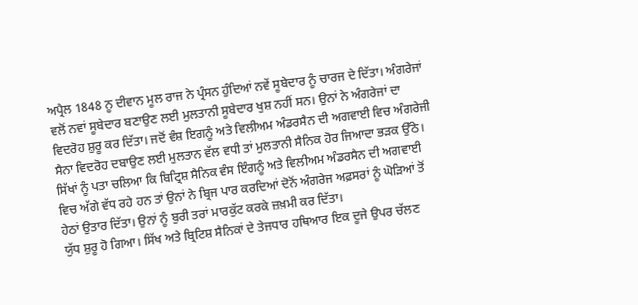ਅਪ੍ਰੈਲ 1848 ਨੂ ਦੀਵਾਨ ਮੂਲ ਰਾਜ ਨੇ ਪ੍ਰੰਸਨ ਹੁੰਦਿਆਂ ਨਵੇਂ ਸੂਬੇਦਾਰ ਨੂੰ ਚਾਰਜ ਦੇ ਦਿੱਤਾ। ਅੰਗਰੇਜਾਂ ਵਲੋਂ ਨਵਾਂ ਸੂਬੇਦਾਰ ਬਣਾਉਣ ਲਈ ਮੁਲਤਾਨੀ ਸੂਬੇਦਾਰ ਖੁਸ਼ ਨਹੀਂ ਸਨ। ਉਨਾਂ ਨੇ ਅੰਗਰੇਜਾਂ ਦਾ ਵਿਦਰੋਹ ਸ਼ੁਰੂ ਕਰ ਦਿੱਤਾ। ਜਦੋਂ ਵੰਸ਼ ਇਗਨੂੰ ਅਤੇ ਵਿਲੀਅਮ ਅੰਡਰਸੈਨ ਦੀ ਅਗਵਾਈ ਵਿਚ ਅੰਗਰੇਜੀ ਸੈਨਾ ਵਿਦਰੋਹ ਦਬਾਉਣ ਲਈ ਮੁਲਤਾਨ ਵੱਲ ਵਧੀ ਤਾਂ ਮੁਲਤਾਨੀ ਸੈਨਿਕ ਹੋਰ ਜਿਆਦਾ ਭੜਕ ਉੱਠੇ। ਸਿੱਖਾਂ ਨੂੰ ਪਤਾ ਚਲਿਆ ਕਿ ਬਿਟ੍ਰਿਸ਼ ਸੈਨਿਕ ਵੰਸ ਇੰਗਨੂੰ ਅਤੇ ਵਿਲੀਅਮ ਅੰਡਰਸੈਨ ਦੀ ਅਗਵਾਈ ਵਿਚ ਅੱਗੇ ਵੱਧ ਰਹੇ ਹਨ ਤਾਂ ਉਨਾਂ ਨੇ ਬ੍ਰਿਜ ਪਾਰ ਕਰਦਿਆਂ ਦੋਨੋਂ ਅੰਗਰੇਜ ਅਫ਼ਸਰਾਂ ਨੂੰ ਘੋੜਿਆਂ ਤੋਂ ਹੇਠਾਂ ਉਤਾਰ ਦਿੱਤਾ। ਉਨਾਂ ਨੂੰ ਬੁਰੀ ਤਰਾਂ ਮਾਰਕੁੱਟ ਕਰਕੇ ਜ਼ਖ਼ਮੀ ਕਰ ਦਿੱਤਾ।
ਯੁੱਧ ਸ਼ੁਰੂ ਹੋ ਗਿਆ। ਸਿੱਖ ਅਤੇ ਬ੍ਰਿਟਿਸ਼ ਸੈਨਿਕਾਂ ਦੇ ਤੇਜਧਾਰ ਹਥਿਆਰ ਇਕ ਦੂਜੇ ਉਪਰ ਚੱਲਣ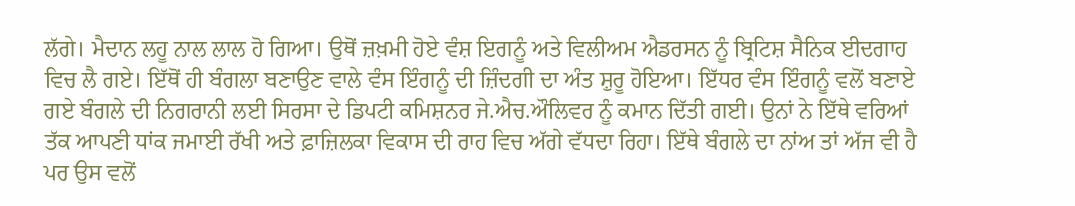ਲੱਗੇ। ਮੈਦਾਨ ਲਹੂ ਨਾਲ ਲਾਲ ਹੋ ਗਿਆ। ਉਥੋਂ ਜ਼ਖ਼ਮੀ ਹੋਏ ਵੰਸ਼ ਇਗਨੂੰ ਅਤੇ ਵਿਲੀਅਮ ਐਡਰਸਨ ਨੂੰ ਬ੍ਰਿਟਿਸ਼ ਸੈਨਿਕ ਈਦਗਾਹ ਵਿਚ ਲੈ ਗਏ। ਇੱਥੋਂ ਹੀ ਬੰਗਲਾ ਬਣਾਉਣ ਵਾਲੇ ਵੰਸ ਇੰਗਨੂੰ ਦੀ ਜ਼ਿੰਦਗੀ ਦਾ ਅੰਤ ਸ਼ੁਰੂ ਹੋਇਆ। ਇੱਧਰ ਵੰਸ ਇੰਗਨੂੰ ਵਲੋਂ ਬਣਾਏ ਗਏ ਬੰਗਲੇ ਦੀ ਨਿਗਰਾਨੀ ਲਈ ਸਿਰਸਾ ਦੇ ਡਿਪਟੀ ਕਮਿਸ਼ਨਰ ਜੇ.ਐਚ.ਔਲਿਵਰ ਨੂੰ ਕਮਾਨ ਦਿੱਤੀ ਗਈ। ਉਨਾਂ ਨੇ ਇੱਥੇ ਵਰਿਆਂ ਤੱਕ ਆਪਣੀ ਧਾਂਕ ਜਮਾਈ ਰੱਖੀ ਅਤੇ ਫ਼ਾਜ਼ਿਲਕਾ ਵਿਕਾਸ ਦੀ ਰਾਹ ਵਿਚ ਅੱਗੇ ਵੱਧਦਾ ਰਿਹਾ। ਇੱਥੇ ਬੰਗਲੇ ਦਾ ਨਾਂਅ ਤਾਂ ਅੱਜ ਵੀ ਹੈ ਪਰ ਉਸ ਵਲੋਂ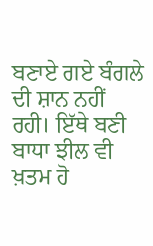ਬਣਾਏ ਗਏ ਬੰਗਲੇ ਦੀ ਸ਼ਾਨ ਨਹੀਂ ਰਹੀ। ਇੱਥੇ ਬਣੀ ਬਾਧਾ ਝੀਲ ਵੀ ਖ਼ਤਮ ਹੋ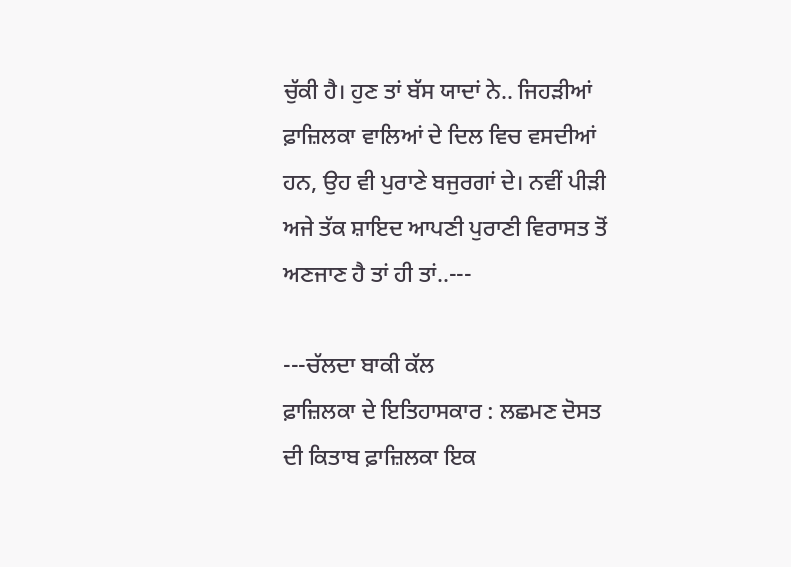ਚੁੱਕੀ ਹੈ। ਹੁਣ ਤਾਂ ਬੱਸ ਯਾਦਾਂ ਨੇ.. ਜਿਹੜੀਆਂ ਫ਼ਾਜ਼ਿਲਕਾ ਵਾਲਿਆਂ ਦੇ ਦਿਲ ਵਿਚ ਵਸਦੀਆਂ ਹਨ, ਉਹ ਵੀ ਪੁਰਾਣੇ ਬਜੁਰਗਾਂ ਦੇ। ਨਵੀਂ ਪੀੜੀ ਅਜੇ ਤੱਕ ਸ਼ਾਇਦ ਆਪਣੀ ਪੁਰਾਣੀ ਵਿਰਾਸਤ ਤੋਂ ਅਣਜਾਣ ਹੈ ਤਾਂ ਹੀ ਤਾਂ..---

---ਚੱਲਦਾ ਬਾਕੀ ਕੱਲ
ਫ਼ਾਜ਼ਿਲਕਾ ਦੇ ਇਤਿਹਾਸਕਾਰ : ਲਛਮਣ ਦੋਸਤ ਦੀ ਕਿਤਾਬ ਫ਼ਾਜ਼ਿਲਕਾ ਇਕ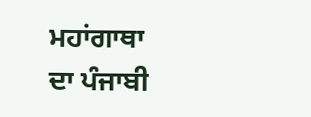ਮਹਾਂਗਾਥਾ ਦਾ ਪੰਜਾਬੀ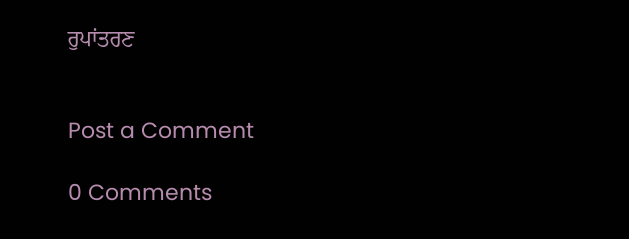ਰੁਪਾਂਤਰਣ


Post a Comment

0 Comments